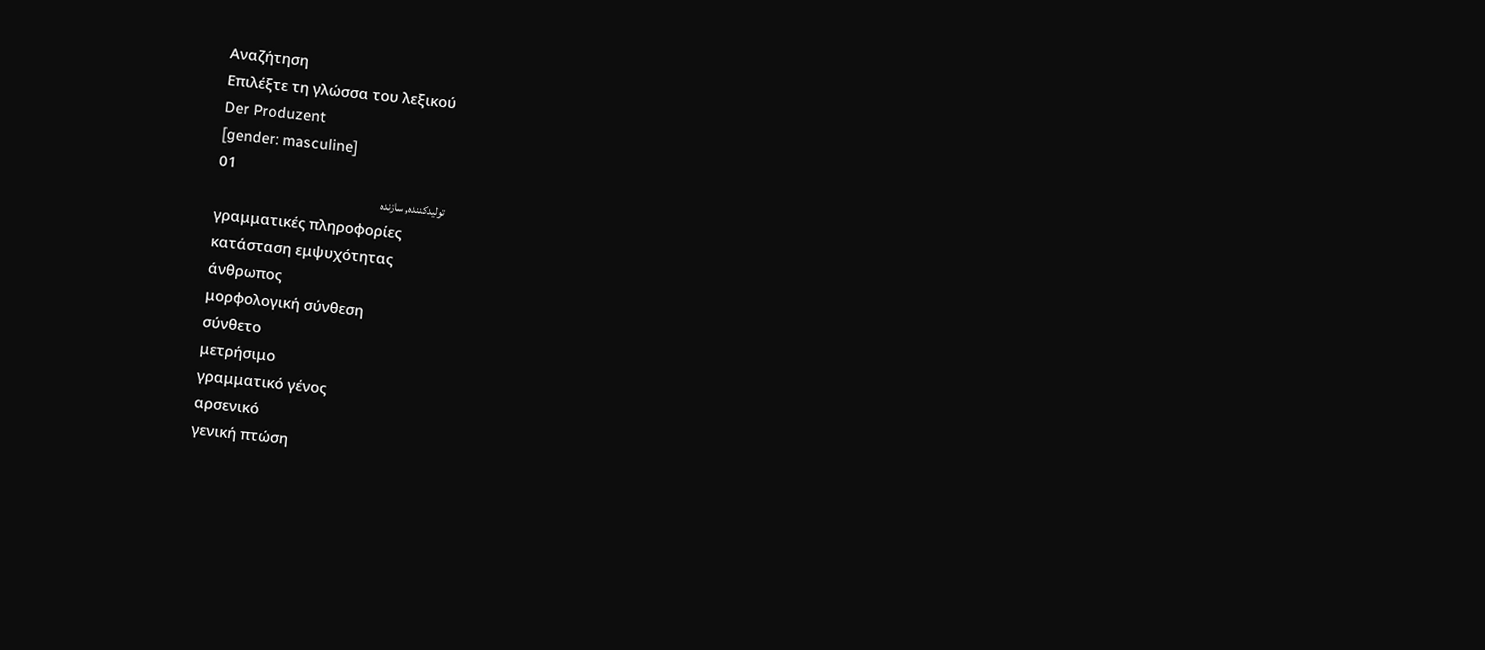Αναζήτηση
Επιλέξτε τη γλώσσα του λεξικού
Der Produzent
[gender: masculine]
01
تولیدکننده, سازنده
γραμματικές πληροφορίες
κατάσταση εμψυχότητας
άνθρωπος
μορφολογική σύνθεση
σύνθετο
μετρήσιμο
γραμματικό γένος
αρσενικό
γενική πτώση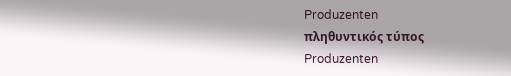Produzenten
πληθυντικός τύπος
Produzenten